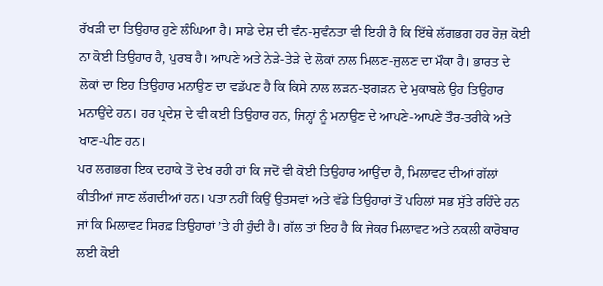ਰੱਖੜੀ ਦਾ ਤਿਉਹਾਰ ਹੁਣੇ ਲੰਘਿਆ ਹੈ। ਸਾਡੇ ਦੇਸ਼ ਦੀ ਵੰਨ-ਸੁਵੰਨਤਾ ਵੀ ਇਹੀ ਹੈ ਕਿ ਇੱਥੇ ਲੱਗਭਗ ਹਰ ਰੋਜ਼ ਕੋਈ ਨਾ ਕੋਈ ਤਿਉਹਾਰ ਹੈ, ਪੁਰਬ ਹੈ। ਆਪਣੇ ਅਤੇ ਨੇੜੇ-ਤੇੜੇ ਦੇ ਲੋਕਾਂ ਨਾਲ ਮਿਲਣ-ਜੁਲਣ ਦਾ ਮੌਕਾ ਹੈ। ਭਾਰਤ ਦੇ ਲੋਕਾਂ ਦਾ ਇਹ ਤਿਉਹਾਰ ਮਨਾਉਣ ਦਾ ਵਡੱਪਣ ਹੈ ਕਿ ਕਿਸੇ ਨਾਲ ਲੜਨ-ਝਗੜਨ ਦੇ ਮੁਕਾਬਲੇ ਉਹ ਤਿਉਹਾਰ ਮਨਾਉਂਦੇ ਹਨ। ਹਰ ਪ੍ਰਦੇਸ਼ ਦੇ ਵੀ ਕਈ ਤਿਉਹਾਰ ਹਨ, ਜਿਨ੍ਹਾਂ ਨੂੰ ਮਨਾਉਣ ਦੇ ਆਪਣੇ-ਆਪਣੇ ਤੌਰ-ਤਰੀਕੇ ਅਤੇ ਖਾਣ-ਪੀਣ ਹਨ।
ਪਰ ਲਗਭਗ ਇਕ ਦਹਾਕੇ ਤੋਂ ਦੇਖ ਰਹੀ ਹਾਂ ਕਿ ਜਦੋਂ ਵੀ ਕੋਈ ਤਿਉਹਾਰ ਆਉਂਦਾ ਹੈ, ਮਿਲਾਵਟ ਦੀਆਂ ਗੱਲਾਂ ਕੀਤੀਆਂ ਜਾਣ ਲੱਗਦੀਆਂ ਹਨ। ਪਤਾ ਨਹੀਂ ਕਿਉਂ ਉਤਸਵਾਂ ਅਤੇ ਵੱਡੇ ਤਿਉਹਾਰਾਂ ਤੋਂ ਪਹਿਲਾਂ ਸਭ ਸੁੱਤੇ ਰਹਿੰਦੇ ਹਨ ਜਾਂ ਕਿ ਮਿਲਾਵਟ ਸਿਰਫ਼ ਤਿਉਹਾਰਾਂ ’ਤੇ ਹੀ ਹੁੰਦੀ ਹੈ। ਗੱਲ ਤਾਂ ਇਹ ਹੈ ਕਿ ਜੇਕਰ ਮਿਲਾਵਟ ਅਤੇ ਨਕਲੀ ਕਾਰੋਬਾਰ ਲਈ ਕੋਈ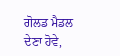ਗੋਲਡ ਮੈਡਲ ਦੇਣਾ ਹੋਵੇ,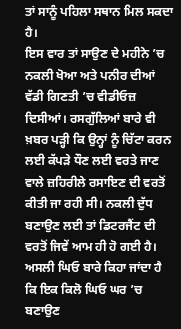ਤਾਂ ਸਾਨੂੰ ਪਹਿਲਾ ਸਥਾਨ ਮਿਲ ਸਕਦਾ ਹੈ।
ਇਸ ਵਾਰ ਤਾਂ ਸਾਉਣ ਦੇ ਮਹੀਨੇ ’ਚ ਨਕਲੀ ਖੋਆ ਅਤੇ ਪਨੀਰ ਦੀਆਂ ਵੱਡੀ ਗਿਣਤੀ ’ਚ ਵੀਡੀਓਜ਼ ਦਿਸੀਆਂ। ਰਸਗੁੱਲਿਆਂ ਬਾਰੇ ਵੀ ਖ਼ਬਰ ਪੜ੍ਹੀ ਕਿ ਉਨ੍ਹਾਂ ਨੂੰ ਚਿੱਟਾ ਕਰਨ ਲਈ ਕੱਪੜੇ ਧੌਣ ਲਈ ਵਰਤੇ ਜਾਣ ਵਾਲੇ ਜ਼ਹਿਰੀਲੇ ਰਸਾਇਣ ਦੀ ਵਰਤੋਂ ਕੀਤੀ ਜਾ ਰਹੀ ਸੀ। ਨਕਲੀ ਦੁੱਧ ਬਣਾਉਣ ਲਈ ਤਾਂ ਡਿਟਰਜੈਂਟ ਦੀ ਵਰਤੋਂ ਜਿਵੇਂ ਆਮ ਹੀ ਹੋ ਗਈ ਹੈ। ਅਸਲੀ ਘਿਓ ਬਾਰੇ ਕਿਹਾ ਜਾਂਦਾ ਹੈ ਕਿ ਇਕ ਕਿਲੋ ਘਿਓ ਘਰ ’ਚ ਬਣਾਉਣ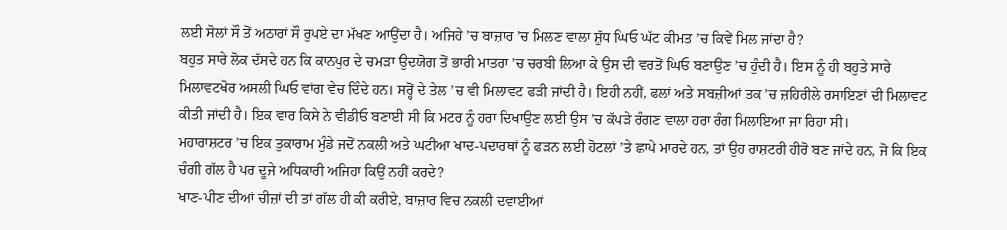ਲਈ ਸੋਲਾਂ ਸੌ ਤੋਂ ਅਠਾਰਾਂ ਸੌ ਰੁਪਏ ਦਾ ਮੱਖਣ ਆਉਂਦਾ ਹੈ। ਅਜਿਹੇ ’ਚ ਬਾਜ਼ਾਰ ’ਚ ਮਿਲਣ ਵਾਲਾ ਸ਼ੁੱਧ ਘਿਓ ਘੱਟ ਕੀਮਤ ’ਚ ਕਿਵੇਂ ਮਿਲ ਜਾਂਦਾ ਹੈ?
ਬਹੁਤ ਸਾਰੇ ਲੋਕ ਦੱਸਦੇ ਹਨ ਕਿ ਕਾਨਪੁਰ ਦੇ ਚਮੜਾ ਉਦਯੋਗ ਤੋਂ ਭਾਰੀ ਮਾਤਰਾ ’ਚ ਚਰਬੀ ਲਿਆ ਕੇ ਉਸ ਦੀ ਵਰਤੋਂ ਘਿਓ ਬਣਾਉਣ ’ਚ ਹੁੰਦੀ ਹੈ। ਇਸ ਨੂੰ ਹੀ ਬਹੁਤੇ ਸਾਰੇ ਮਿਲਾਵਟਖੋਰ ਅਸਲੀ ਘਿਓ ਵਾਂਗ ਵੇਚ ਦਿੰਦੇ ਹਨ। ਸਰ੍ਹੋਂ ਦੇ ਤੇਲ ’ਚ ਵੀ ਮਿਲਾਵਟ ਫੜੀ ਜਾਂਦੀ ਹੈ। ਇਹੀ ਨਹੀਂ, ਫਲਾਂ ਅਤੇ ਸਬਜ਼ੀਆਂ ਤਕ ’ਚ ਜ਼ਹਿਰੀਲੇ ਰਸਾਇਣਾਂ ਦੀ ਮਿਲਾਵਟ ਕੀਤੀ ਜਾਂਦੀ ਹੈ। ਇਕ ਵਾਰ ਕਿਸੇ ਨੇ ਵੀਡੀਓ ਬਣਾਈ ਸੀ ਕਿ ਮਟਰ ਨੂੰ ਹਰਾ ਦਿਖਾਉਣ ਲਈ ਉਸ ’ਚ ਕੱਪੜੇ ਰੰਗਣ ਵਾਲਾ ਹਰਾ ਰੰਗ ਮਿਲਾਇਆ ਜਾ ਰਿਹਾ ਸੀ।
ਮਹਾਰਾਸ਼ਟਰ ’ਚ ਇਕ ਤੁਕਾਰਾਮ ਮੁੰਡੇ ਜਦੋਂ ਨਕਲੀ ਅਤੇ ਘਟੀਆ ਖਾਦ-ਪਦਾਰਥਾਂ ਨੂੰ ਫੜਨ ਲਈ ਹੋਟਲਾਂ ’ਤੇ ਛਾਪੇ ਮਾਰਦੇ ਹਨ, ਤਾਂ ਉਹ ਰਾਸ਼ਟਰੀ ਹੀਰੋ ਬਣ ਜਾਂਦੇ ਹਨ, ਜੋ ਕਿ ਇਕ ਚੰਗੀ ਗੱਲ ਹੈ ਪਰ ਦੂਜੇ ਅਧਿਕਾਰੀ ਅਜਿਹਾ ਕਿਉਂ ਨਹੀਂ ਕਰਦੇ?
ਖਾਣ-ਪੀਣ ਦੀਆਂ ਚੀਜ਼ਾਂ ਦੀ ਤਾਂ ਗੱਲ ਹੀ ਕੀ ਕਰੀਏ, ਬਾਜ਼ਾਰ ਵਿਚ ਨਕਲੀ ਦਵਾਈਆਂ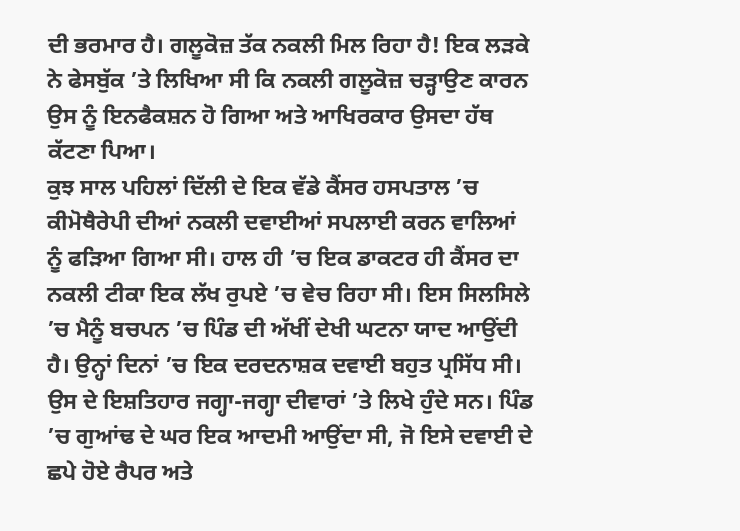ਦੀ ਭਰਮਾਰ ਹੈ। ਗਲੂਕੋਜ਼ ਤੱਕ ਨਕਲੀ ਮਿਲ ਰਿਹਾ ਹੈ! ਇਕ ਲੜਕੇ ਨੇ ਫੇਸਬੁੱਕ ’ਤੇ ਲਿਖਿਆ ਸੀ ਕਿ ਨਕਲੀ ਗਲੂਕੋਜ਼ ਚੜ੍ਹਾਉਣ ਕਾਰਨ ਉਸ ਨੂੰ ਇਨਫੈਕਸ਼ਨ ਹੋ ਗਿਆ ਅਤੇ ਆਖਿਰਕਾਰ ਉਸਦਾ ਹੱਥ ਕੱਟਣਾ ਪਿਆ।
ਕੁਝ ਸਾਲ ਪਹਿਲਾਂ ਦਿੱਲੀ ਦੇ ਇਕ ਵੱਡੇ ਕੈਂਸਰ ਹਸਪਤਾਲ ’ਚ ਕੀਮੋਥੈਰੇਪੀ ਦੀਆਂ ਨਕਲੀ ਦਵਾਈਆਂ ਸਪਲਾਈ ਕਰਨ ਵਾਲਿਆਂ ਨੂੰ ਫੜਿਆ ਗਿਆ ਸੀ। ਹਾਲ ਹੀ ’ਚ ਇਕ ਡਾਕਟਰ ਹੀ ਕੈਂਸਰ ਦਾ ਨਕਲੀ ਟੀਕਾ ਇਕ ਲੱਖ ਰੁਪਏ ’ਚ ਵੇਚ ਰਿਹਾ ਸੀ। ਇਸ ਸਿਲਸਿਲੇ ’ਚ ਮੈਨੂੰ ਬਚਪਨ ’ਚ ਪਿੰਡ ਦੀ ਅੱਖੀਂ ਦੇਖੀ ਘਟਨਾ ਯਾਦ ਆਉਂਦੀ ਹੈ। ਉਨ੍ਹਾਂ ਦਿਨਾਂ ’ਚ ਇਕ ਦਰਦਨਾਸ਼ਕ ਦਵਾਈ ਬਹੁਤ ਪ੍ਰਸਿੱਧ ਸੀ।
ਉਸ ਦੇ ਇਸ਼ਤਿਹਾਰ ਜਗ੍ਹਾ-ਜਗ੍ਹਾ ਦੀਵਾਰਾਂ ’ਤੇ ਲਿਖੇ ਹੁੰਦੇ ਸਨ। ਪਿੰਡ ’ਚ ਗੁਆਂਢ ਦੇ ਘਰ ਇਕ ਆਦਮੀ ਆਉਂਦਾ ਸੀ, ਜੋ ਇਸੇ ਦਵਾਈ ਦੇ ਛਪੇ ਹੋਏ ਰੈਪਰ ਅਤੇ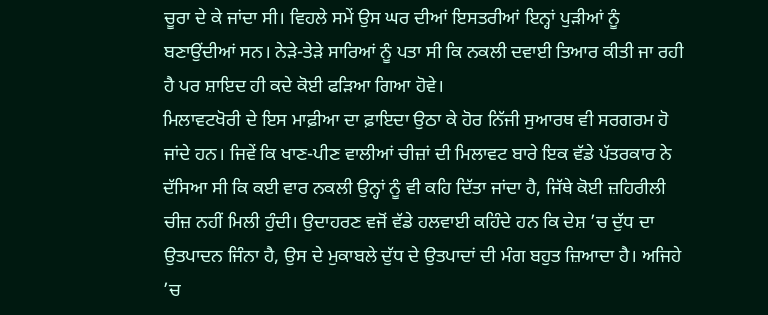ਚੂਰਾ ਦੇ ਕੇ ਜਾਂਦਾ ਸੀ। ਵਿਹਲੇ ਸਮੇਂ ਉਸ ਘਰ ਦੀਆਂ ਇਸਤਰੀਆਂ ਇਨ੍ਹਾਂ ਪੁੜੀਆਂ ਨੂੰ ਬਣਾਉਂਦੀਆਂ ਸਨ। ਨੇੜੇ-ਤੇੜੇ ਸਾਰਿਆਂ ਨੂੰ ਪਤਾ ਸੀ ਕਿ ਨਕਲੀ ਦਵਾਈ ਤਿਆਰ ਕੀਤੀ ਜਾ ਰਹੀ ਹੈ ਪਰ ਸ਼ਾਇਦ ਹੀ ਕਦੇ ਕੋਈ ਫੜਿਆ ਗਿਆ ਹੋਵੇ।
ਮਿਲਾਵਟਖੋਰੀ ਦੇ ਇਸ ਮਾਫ਼ੀਆ ਦਾ ਫ਼ਾਇਦਾ ਉਠਾ ਕੇ ਹੋਰ ਨਿੱਜੀ ਸੁਆਰਥ ਵੀ ਸਰਗਰਮ ਹੋ ਜਾਂਦੇ ਹਨ। ਜਿਵੇਂ ਕਿ ਖਾਣ-ਪੀਣ ਵਾਲੀਆਂ ਚੀਜ਼ਾਂ ਦੀ ਮਿਲਾਵਟ ਬਾਰੇ ਇਕ ਵੱਡੇ ਪੱਤਰਕਾਰ ਨੇ ਦੱਸਿਆ ਸੀ ਕਿ ਕਈ ਵਾਰ ਨਕਲੀ ਉਨ੍ਹਾਂ ਨੂੰ ਵੀ ਕਹਿ ਦਿੱਤਾ ਜਾਂਦਾ ਹੈ, ਜਿੱਥੇ ਕੋਈ ਜ਼ਹਿਰੀਲੀ ਚੀਜ਼ ਨਹੀਂ ਮਿਲੀ ਹੁੰਦੀ। ਉਦਾਹਰਣ ਵਜੋਂ ਵੱਡੇ ਹਲਵਾਈ ਕਹਿੰਦੇ ਹਨ ਕਿ ਦੇਸ਼ ’ਚ ਦੁੱਧ ਦਾ ਉਤਪਾਦਨ ਜਿੰਨਾ ਹੈ, ਉਸ ਦੇ ਮੁਕਾਬਲੇ ਦੁੱਧ ਦੇ ਉਤਪਾਦਾਂ ਦੀ ਮੰਗ ਬਹੁਤ ਜ਼ਿਆਦਾ ਹੈ। ਅਜਿਹੇ ’ਚ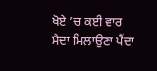ਖੋਏ ’ਚ ਕਈ ਵਾਰ ਮੈਦਾ ਮਿਲਾਉਣਾ ਪੈਂਦਾ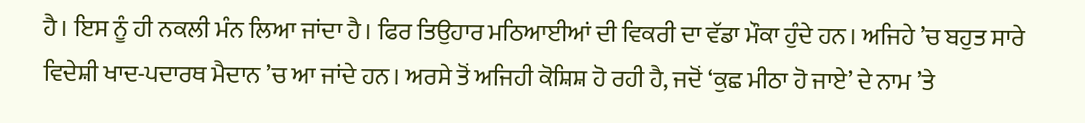ਹੈ। ਇਸ ਨੂੰ ਹੀ ਨਕਲੀ ਮੰਨ ਲਿਆ ਜਾਂਦਾ ਹੈ। ਫਿਰ ਤਿਉਹਾਰ ਮਠਿਆਈਆਂ ਦੀ ਵਿਕਰੀ ਦਾ ਵੱਡਾ ਮੌਕਾ ਹੁੰਦੇ ਹਨ। ਅਜਿਹੇ ’ਚ ਬਹੁਤ ਸਾਰੇ ਵਿਦੇਸ਼ੀ ਖਾਦ-ਪਦਾਰਥ ਮੈਦਾਨ ’ਚ ਆ ਜਾਂਦੇ ਹਨ। ਅਰਸੇ ਤੋਂ ਅਜਿਹੀ ਕੋਸ਼ਿਸ਼ ਹੋ ਰਹੀ ਹੈ, ਜਦੋਂ ‘ਕੁਛ ਮੀਠਾ ਹੋ ਜਾਏ’ ਦੇ ਨਾਮ ’ਤੇ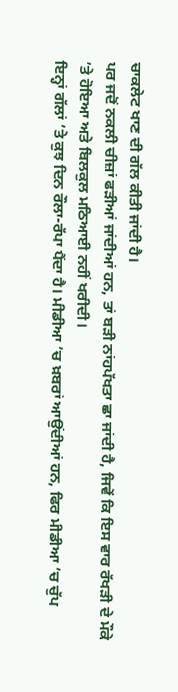ਚਾਕਲੇਟ ਖਾਣ ਦੀ ਗੱਲ ਕੀਤੀ ਜਾਂਦੀ ਹੈ।
ਪਰ ਜਦੋਂ ਨਕਲੀ ਚੀਜ਼ਾਂ ਫੜੀਆਂ ਜਾਂਦੀਆਂ ਹਨ, ਤਾਂ ਬੜੀ ਨਾਂਹਪੱਖਤਾ ਛਾ ਜਾਂਦੀ ਹੈ, ਜਿਵੇਂ ਕਿ ਇਸ ਵਾਰ ਰੱਖੜੀ ਦੇ ਮੌਕੇ ’ਤੇ ਹੋਇਆ ਅਤੇ ਬਿਲਕੁਲ ਮਠਿਆਈ ਨਹੀਂ ਖਰੀਦੀ।
ਇਨ੍ਹਾਂ ਗੱਲਾਂ ’ਤੇ ਕੁਝ ਦਿਨ ਰੌਲਾ-ਰੱਪਾ ਪੈਂਦਾ ਹੈ। ਮੀਡੀਆ ’ਚ ਖ਼ਬਰਾਂ ਆਉਂਦੀਆਂ ਹਨ, ਫਿਰ ਮੀਡੀਆ ’ਚ ਚੁੱਪ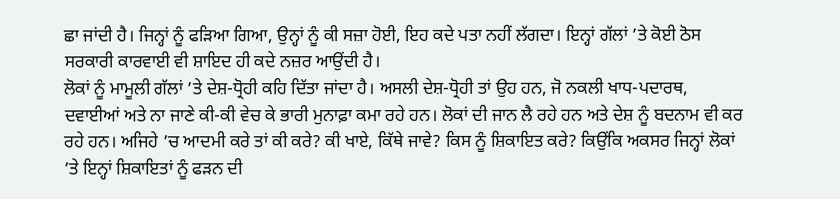ਛਾ ਜਾਂਦੀ ਹੈ। ਜਿਨ੍ਹਾਂ ਨੂੰ ਫੜਿਆ ਗਿਆ, ਉਨ੍ਹਾਂ ਨੂੰ ਕੀ ਸਜ਼ਾ ਹੋਈ, ਇਹ ਕਦੇ ਪਤਾ ਨਹੀਂ ਲੱਗਦਾ। ਇਨ੍ਹਾਂ ਗੱਲਾਂ ’ਤੇ ਕੋਈ ਠੋਸ ਸਰਕਾਰੀ ਕਾਰਵਾਈ ਵੀ ਸ਼ਾਇਦ ਹੀ ਕਦੇ ਨਜ਼ਰ ਆਉਂਦੀ ਹੈ।
ਲੋਕਾਂ ਨੂੰ ਮਾਮੂਲੀ ਗੱਲਾਂ ’ਤੇ ਦੇਸ਼-ਧ੍ਰੋਹੀ ਕਹਿ ਦਿੱਤਾ ਜਾਂਦਾ ਹੈ। ਅਸਲੀ ਦੇਸ਼-ਧ੍ਰੋਹੀ ਤਾਂ ਉਹ ਹਨ, ਜੋ ਨਕਲੀ ਖਾਧ-ਪਦਾਰਥ, ਦਵਾਈਆਂ ਅਤੇ ਨਾ ਜਾਣੇ ਕੀ-ਕੀ ਵੇਚ ਕੇ ਭਾਰੀ ਮੁਨਾਫ਼ਾ ਕਮਾ ਰਹੇ ਹਨ। ਲੋਕਾਂ ਦੀ ਜਾਨ ਲੈ ਰਹੇ ਹਨ ਅਤੇ ਦੇਸ਼ ਨੂੰ ਬਦਨਾਮ ਵੀ ਕਰ ਰਹੇ ਹਨ। ਅਜਿਹੇ ’ਚ ਆਦਮੀ ਕਰੇ ਤਾਂ ਕੀ ਕਰੇ? ਕੀ ਖਾਏ, ਕਿੱਥੇ ਜਾਵੇ? ਕਿਸ ਨੂੰ ਸ਼ਿਕਾਇਤ ਕਰੇ? ਕਿਉਂਕਿ ਅਕਸਰ ਜਿਨ੍ਹਾਂ ਲੋਕਾਂ ’ਤੇ ਇਨ੍ਹਾਂ ਸ਼ਿਕਾਇਤਾਂ ਨੂੰ ਫੜਨ ਦੀ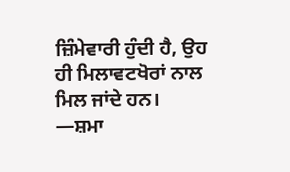ਜ਼ਿੰਮੇਵਾਰੀ ਹੁੰਦੀ ਹੈ, ਉਹ ਹੀ ਮਿਲਾਵਟਖੋਰਾਂ ਨਾਲ ਮਿਲ ਜਾਂਦੇ ਹਨ।
—ਸ਼ਮਾ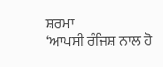ਸ਼ਰਮਾ
‘ਆਪਸੀ ਰੰਜਿਸ਼ ਨਾਲ ਹੋ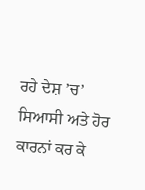ਰਹੇ ਦੇਸ਼ ’ਚ’ ਸਿਆਸੀ ਅਤੇ ਹੋਰ ਕਾਰਨਾਂ ਕਰ ਕੇ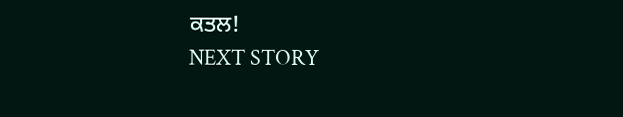ਕਤਲ!
NEXT STORY